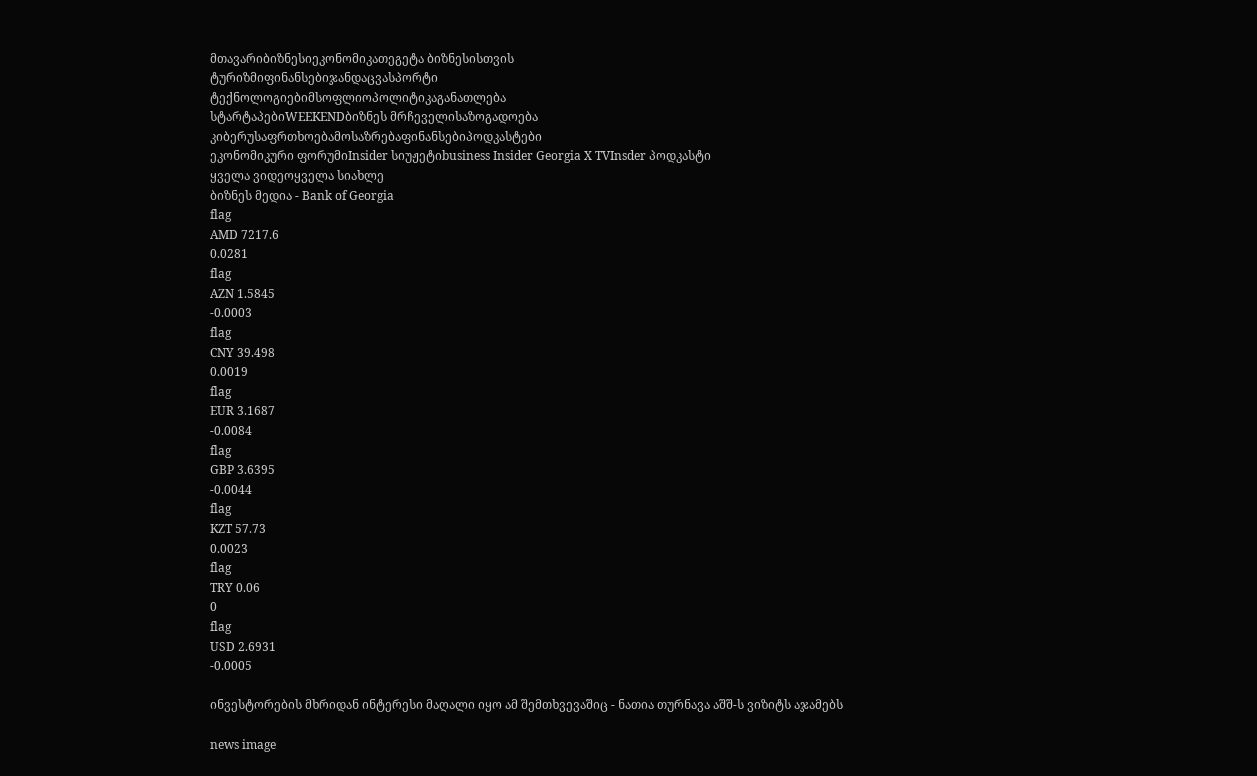მთავარიბიზნესიეკონომიკათეგეტა ბიზნესისთვის
ტურიზმიფინანსებიჯანდაცვასპორტი
ტექნოლოგიებიმსოფლიოპოლიტიკაგანათლება
სტარტაპებიWEEKENDბიზნეს მრჩეველისაზოგადოება
კიბერუსაფრთხოებამოსაზრებაფინანსებიპოდკასტები
ეკონომიკური ფორუმიInsider სიუჟეტიbusiness Insider Georgia X TVInsder პოდკასტი
ყველა ვიდეოყველა სიახლე
ბიზნეს მედია - Bank of Georgia
flag
AMD 7217.6
0.0281
flag
AZN 1.5845
-0.0003
flag
CNY 39.498
0.0019
flag
EUR 3.1687
-0.0084
flag
GBP 3.6395
-0.0044
flag
KZT 57.73
0.0023
flag
TRY 0.06
0
flag
USD 2.6931
-0.0005

ინვესტორების მხრიდან ინტერესი მაღალი იყო ამ შემთხვევაშიც - ნათია თურნავა აშშ-ს ვიზიტს აჯამებს

news image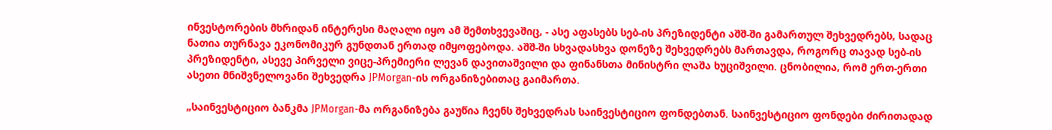ინვესტორების მხრიდან ინტერესი მაღალი იყო ამ შემთხვევაშიც, - ასე აფასებს სებ-ის პრეზიდენტი აშშ-ში გამართულ შეხვედრებს, სადაც ნათია თურნავა ეკონომიკურ გუნდთან ერთად იმყოფებოდა. აშშ-ში სხვადასხვა დონეზე შეხვედრებს მართავდა, როგორც თავად სებ-ის პრეზიდენტი, ასევე პირველი ვიცე-პრემიერი ლევან დავითაშვილი და ფინანსთა მინისტრი ლაშა ხუციშვილი. ცნობილია, რომ ერთ-ერთი ასეთი მნიშვნელოვანი შეხვედრა JPMorgan-ის ორგანიზებითაც გაიმართა.

„საინვესტიციო ბანკმა JPMorgan-მა ორგანიზება გაუწია ჩვენს შეხვედრას საინვესტიციო ფონდებთან. საინვესტიციო ფონდები ძირითადად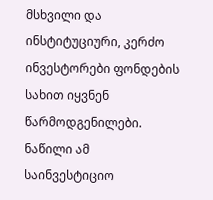მსხვილი და ინსტიტუციური, კერძო ინვესტორები ფონდების სახით იყვნენ წარმოდგენილები. ნაწილი ამ საინვესტიციო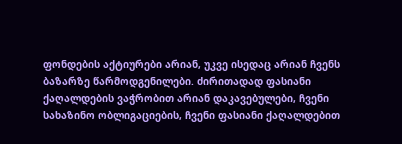ფონდების აქტიურები არიან, უკვე ისედაც არიან ჩვენს ბაზარზე წარმოდგენილები. ძირითადად ფასიანი ქაღალდების ვაჭრობით არიან დაკავებულები, ჩვენი სახაზინო ობლიგაციების, ჩვენი ფასიანი ქაღალდებით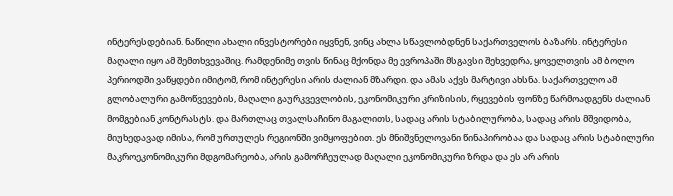ინტერესდებიან. ნაწილი ახალი ინვესტორები იყვნენ, ვინც ახლა სწავლობდნენ საქართველოს ბაზარს. ინტერესი მაღალი იყო ამ შემთხვევაშიც. რამდენიმე თვის წინაც მქონდა მე ევროპაში მსგავსი შეხვედრა, ყოველთვის ამ ბოლო პერიოდში ვაწყდები იმიტომ, რომ ინტერესი არის ძალიან მზარდი. და ამას აქვს მარტივი ახსნა. საქართველო ამ გლობალური გამოწვევების, მაღალი გაურკვევლობის, ეკონომიკური კრიზისის, რყევების ფონზე წარმოადგენს ძალიან მომგებიან კონტრასტს. და მართლაც თვალსაჩინო მაგალითს, სადაც არის სტაბილურობა, სადაც არის მშვიდობა, მიუხედავად იმისა, რომ ურთულეს რეგიონში ვიმყოფებით. ეს მნიშვნელოვანი წინაპირობაა და სადაც არის სტაბილური მაკროეკონომიკური მდგომარეობა, არის გამორჩეულად მაღალი ეკონომიკური ზრდა და ეს არ არის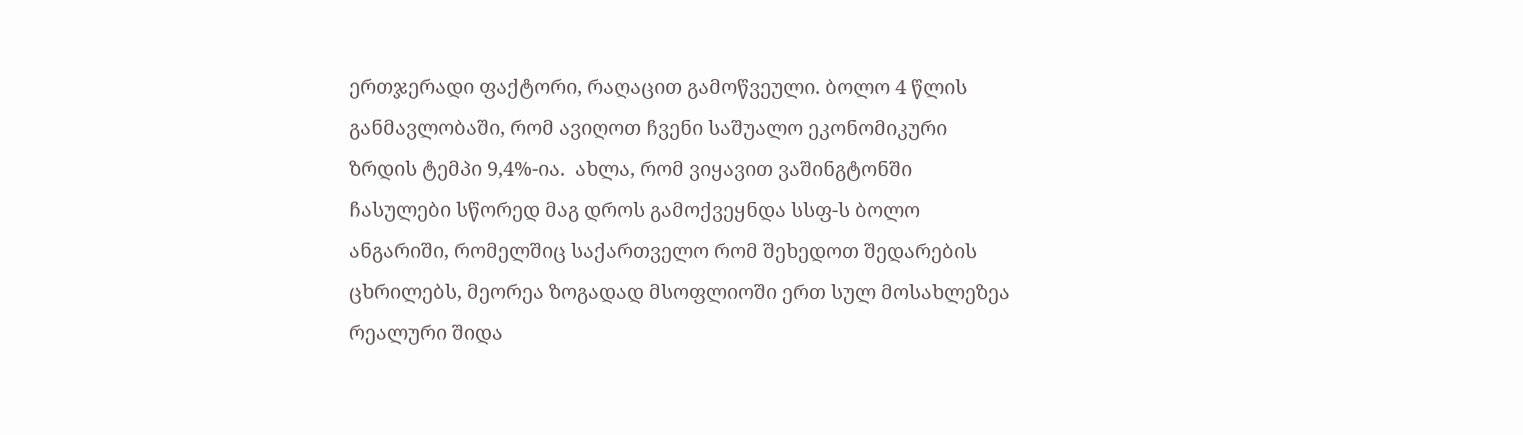ერთჯერადი ფაქტორი, რაღაცით გამოწვეული. ბოლო 4 წლის განმავლობაში, რომ ავიღოთ ჩვენი საშუალო ეკონომიკური ზრდის ტემპი 9,4%-ია.  ახლა, რომ ვიყავით ვაშინგტონში ჩასულები სწორედ მაგ დროს გამოქვეყნდა სსფ-ს ბოლო ანგარიში, რომელშიც საქართველო რომ შეხედოთ შედარების ცხრილებს, მეორეა ზოგადად მსოფლიოში ერთ სულ მოსახლეზეა რეალური შიდა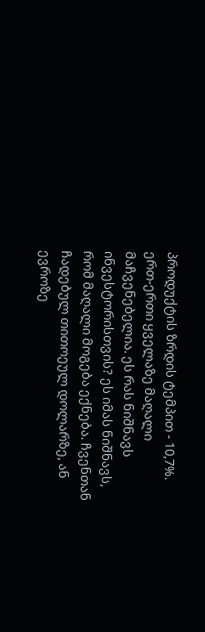პროდუქტის ზრდის ტემპით - 10,7%. ერთ-ერთი ყველაზე მაღალი მაჩვენებელია. ეს რას ნიშნავს ინვესტორისთვის? ეს იმას ნიშნავს, რომ მაღალი მოგება ექნება. ჩვენთან ჩადებულ თითოეულ დოლარზე, ან ევროზე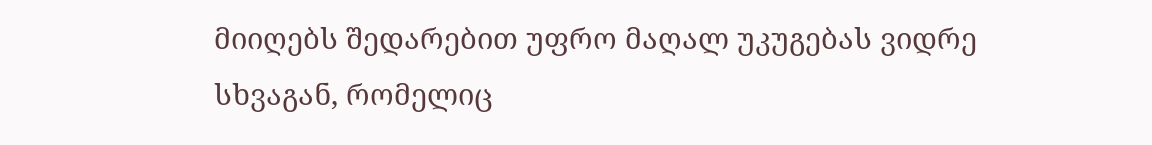მიიღებს შედარებით უფრო მაღალ უკუგებას ვიდრე სხვაგან, რომელიც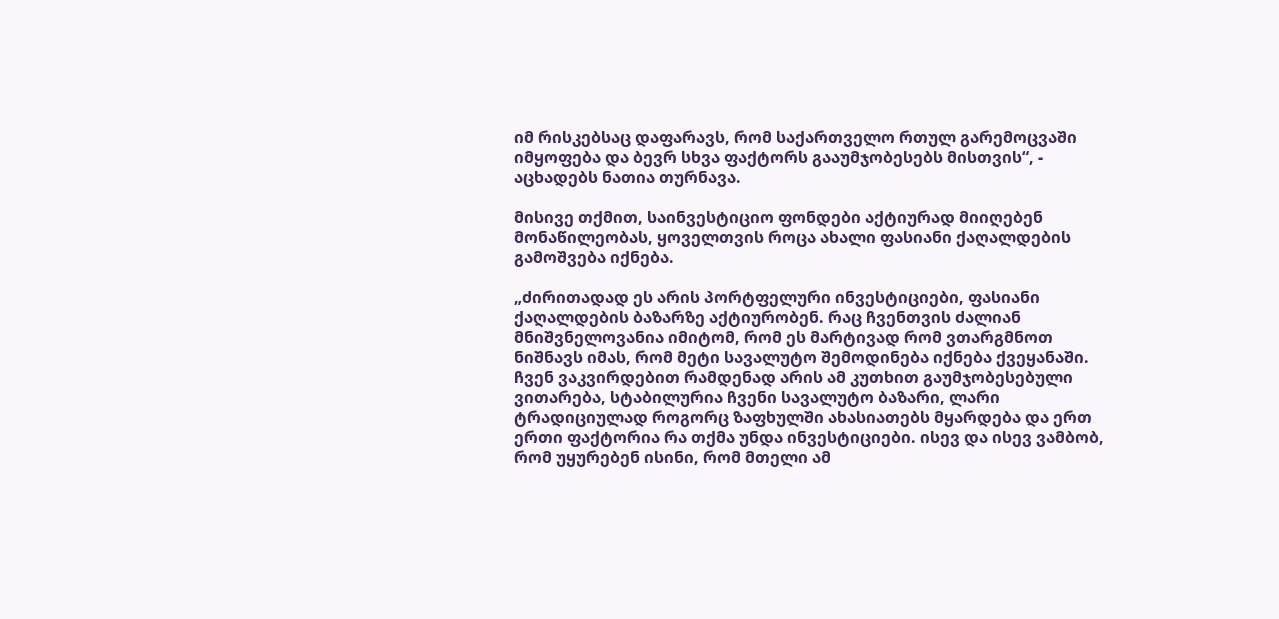იმ რისკებსაც დაფარავს, რომ საქართველო რთულ გარემოცვაში იმყოფება და ბევრ სხვა ფაქტორს გააუმჯობესებს მისთვის“, - აცხადებს ნათია თურნავა.

მისივე თქმით, საინვესტიციო ფონდები აქტიურად მიიღებენ მონაწილეობას, ყოველთვის როცა ახალი ფასიანი ქაღალდების გამოშვება იქნება.

„ძირითადად ეს არის პორტფელური ინვესტიციები, ფასიანი ქაღალდების ბაზარზე აქტიურობენ. რაც ჩვენთვის ძალიან მნიშვნელოვანია იმიტომ, რომ ეს მარტივად რომ ვთარგმნოთ ნიშნავს იმას, რომ მეტი სავალუტო შემოდინება იქნება ქვეყანაში. ჩვენ ვაკვირდებით რამდენად არის ამ კუთხით გაუმჯობესებული ვითარება, სტაბილურია ჩვენი სავალუტო ბაზარი, ლარი ტრადიციულად როგორც ზაფხულში ახასიათებს მყარდება და ერთ ერთი ფაქტორია რა თქმა უნდა ინვესტიციები. ისევ და ისევ ვამბობ, რომ უყურებენ ისინი, რომ მთელი ამ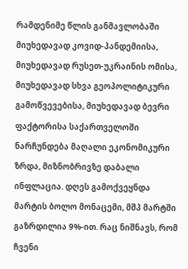რამდენიმე წლის განმავლობაში მიუხედავად კოვიდ-პანდემიისა, მიუხედავად რუსეთ-უკრაინის ომისა, მიუხედავად სხვა გეოპოლიტიკური გამოწვევებისა, მიუხედავად ბევრი ფაქტორისა საქართველოში ნარჩუნდება მაღალი ეკონომიკური ზრდა, მიზნობრივზე დაბალი ინფლაცია. დღეს გამოქვეყნდა მარტის ბოლო მონაცემი, მშპ მარტში გაზრდილია 9%-ით. რაც ნიშნავს, რომ ჩვენი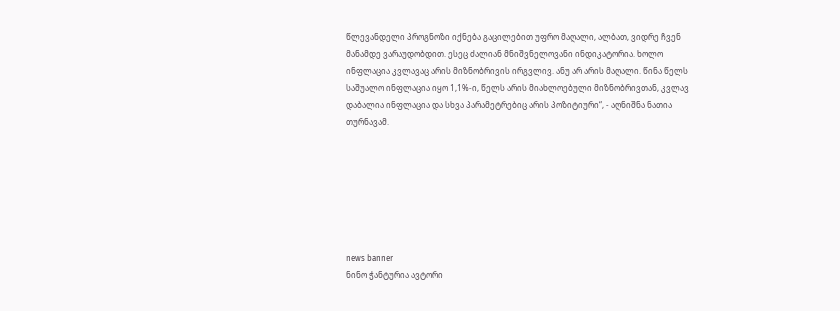წლევანდელი პროგნოზი იქნება გაცილებით უფრო მაღალი, ალბათ, ვიდრე ჩვენ მანამდე ვარაუდობდით. ესეც ძალიან მნიშვნელოვანი ინდიკატორია. ხოლო ინფლაცია კვლავაც არის მიზნობრივის ირგვლივ. ანუ არ არის მაღალი. წინა წელს საშუალო ინფლაცია იყო 1,1%-ი, წელს არის მიახლოებული მიზნობრივთან, კვლავ დაბალია ინფლაცია და სხვა პარამეტრებიც არის პოზიტიური“, - აღნიშნა ნათია თურნავამ.







news banner
ნინო ჭანტურია ავტორი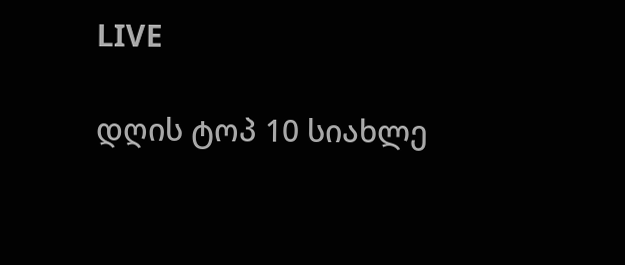LIVE

დღის ტოპ 10 სიახლე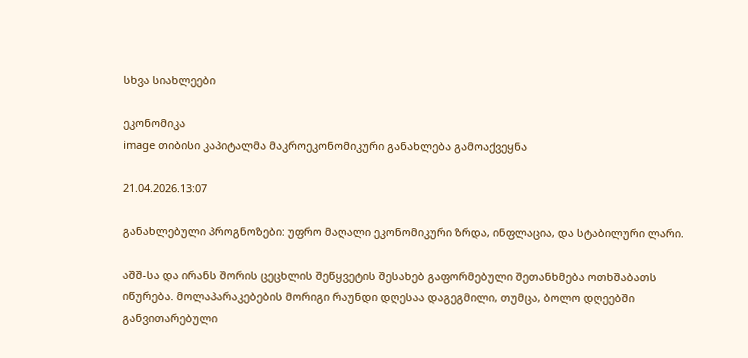სხვა სიახლეები

ეკონომიკა
image თიბისი კაპიტალმა მაკროეკონომიკური განახლება გამოაქვეყნა

21.04.2026.13:07

განახლებული პროგნოზები: უფრო მაღალი ეკონომიკური ზრდა, ინფლაცია, და სტაბილური ლარი.

აშშ-სა და ირანს შორის ცეცხლის შეწყვეტის შესახებ გაფორმებული შეთანხმება ოთხშაბათს იწურება. მოლაპარაკებების მორიგი რაუნდი დღესაა დაგეგმილი, თუმცა, ბოლო დღეებში განვითარებული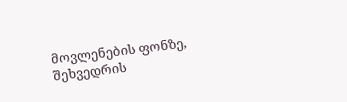მოვლენების ფონზე, შეხვედრის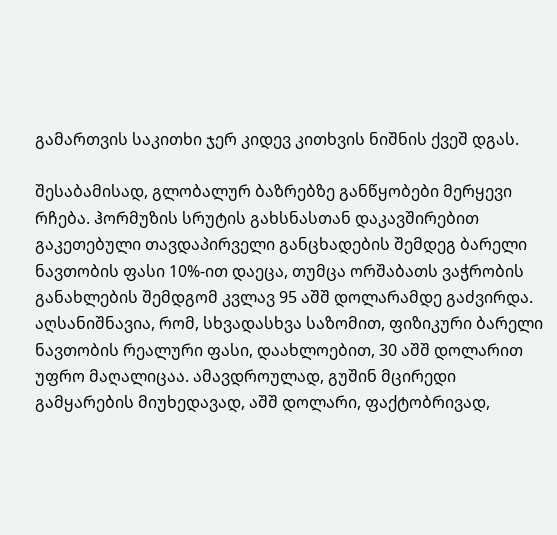გამართვის საკითხი ჯერ კიდევ კითხვის ნიშნის ქვეშ დგას.

შესაბამისად, გლობალურ ბაზრებზე განწყობები მერყევი რჩება. ჰორმუზის სრუტის გახსნასთან დაკავშირებით გაკეთებული თავდაპირველი განცხადების შემდეგ ბარელი ნავთობის ფასი 10%-ით დაეცა, თუმცა ორშაბათს ვაჭრობის განახლების შემდგომ კვლავ 95 აშშ დოლარამდე გაძვირდა. აღსანიშნავია, რომ, სხვადასხვა საზომით, ფიზიკური ბარელი ნავთობის რეალური ფასი, დაახლოებით, 30 აშშ დოლარით უფრო მაღალიცაა. ამავდროულად, გუშინ მცირედი გამყარების მიუხედავად, აშშ დოლარი, ფაქტობრივად,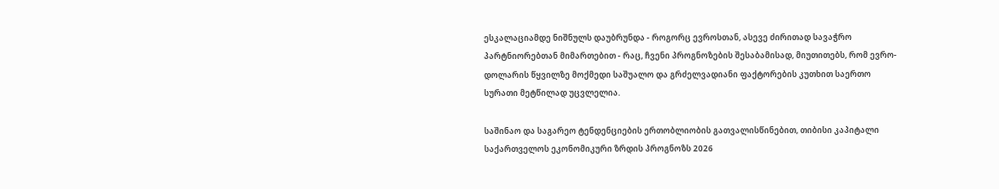ესკალაციამდე ნიშნულს დაუბრუნდა - როგორც ევროსთან, ასევე ძირითად სავაჭრო პარტნიორებთან მიმართებით - რაც, ჩვენი პროგნოზების შესაბამისად, მიუთითებს, რომ ევრო-დოლარის წყვილზე მოქმედი საშუალო და გრძელვადიანი ფაქტორების კუთხით საერთო სურათი მეტწილად უცვლელია.

საშინაო და საგარეო ტენდენციების ერთობლიობის გათვალისწინებით, თიბისი კაპიტალი საქართველოს ეკონომიკური ზრდის პროგნოზს 2026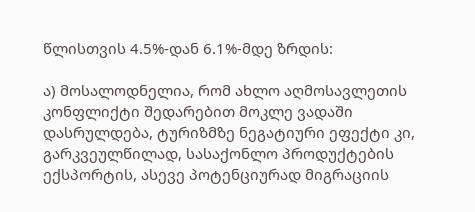წლისთვის 4.5%-დან 6.1%-მდე ზრდის:

ა) მოსალოდნელია, რომ ახლო აღმოსავლეთის კონფლიქტი შედარებით მოკლე ვადაში დასრულდება, ტურიზმზე ნეგატიური ეფექტი კი, გარკვეულწილად, სასაქონლო პროდუქტების ექსპორტის, ასევე პოტენციურად მიგრაციის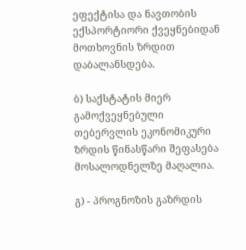ეფექტისა და ნავთობის ექსპორტიორი ქვეყნებიდან მოთხოვნის ზრდით დაბალანსდება.

ბ) საქსტატის მიერ გამოქვეყნებული თებერვლის ეკონომიკური ზრდის წინასწარი შეფასება მოსალოდნელზე მაღალია.

გ) - პროგნოზის გაზრდის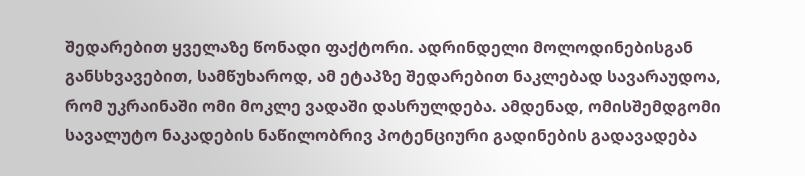შედარებით ყველაზე წონადი ფაქტორი. ადრინდელი მოლოდინებისგან განსხვავებით, სამწუხაროდ, ამ ეტაპზე შედარებით ნაკლებად სავარაუდოა, რომ უკრაინაში ომი მოკლე ვადაში დასრულდება. ამდენად, ომისშემდგომი სავალუტო ნაკადების ნაწილობრივ პოტენციური გადინების გადავადება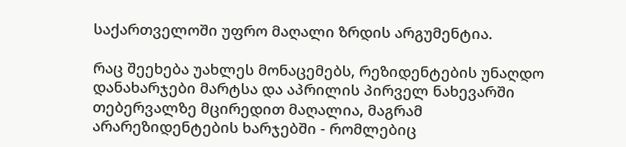საქართველოში უფრო მაღალი ზრდის არგუმენტია.

რაც შეეხება უახლეს მონაცემებს, რეზიდენტების უნაღდო დანახარჯები მარტსა და აპრილის პირველ ნახევარში თებერვალზე მცირედით მაღალია, მაგრამ არარეზიდენტების ხარჯებში - რომლებიც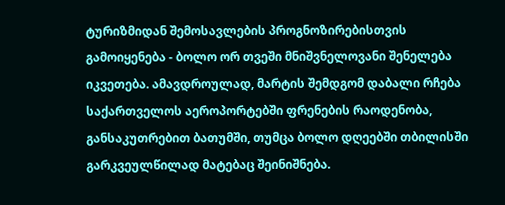ტურიზმიდან შემოსავლების პროგნოზირებისთვის გამოიყენება - ბოლო ორ თვეში მნიშვნელოვანი შენელება იკვეთება. ამავდროულად, მარტის შემდგომ დაბალი რჩება საქართველოს აეროპორტებში ფრენების რაოდენობა, განსაკუთრებით ბათუმში, თუმცა ბოლო დღეებში თბილისში გარკვეულწილად მატებაც შეინიშნება.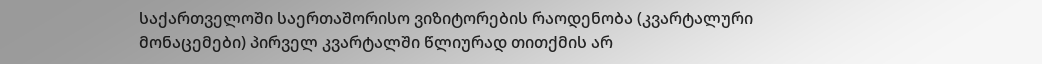საქართველოში საერთაშორისო ვიზიტორების რაოდენობა (კვარტალური მონაცემები) პირველ კვარტალში წლიურად თითქმის არ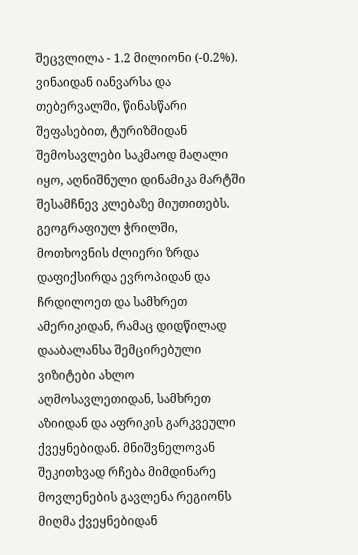შეცვლილა - 1.2 მილიონი (-0.2%). ვინაიდან იანვარსა და თებერვალში, წინასწარი შეფასებით, ტურიზმიდან შემოსავლები საკმაოდ მაღალი იყო, აღნიშნული დინამიკა მარტში შესამჩნევ კლებაზე მიუთითებს. გეოგრაფიულ ჭრილში, მოთხოვნის ძლიერი ზრდა დაფიქსირდა ევროპიდან და ჩრდილოეთ და სამხრეთ ამერიკიდან, რამაც დიდწილად დააბალანსა შემცირებული ვიზიტები ახლო აღმოსავლეთიდან, სამხრეთ აზიიდან და აფრიკის გარკვეული ქვეყნებიდან. მნიშვნელოვან შეკითხვად რჩება მიმდინარე მოვლენების გავლენა რეგიონს მიღმა ქვეყნებიდან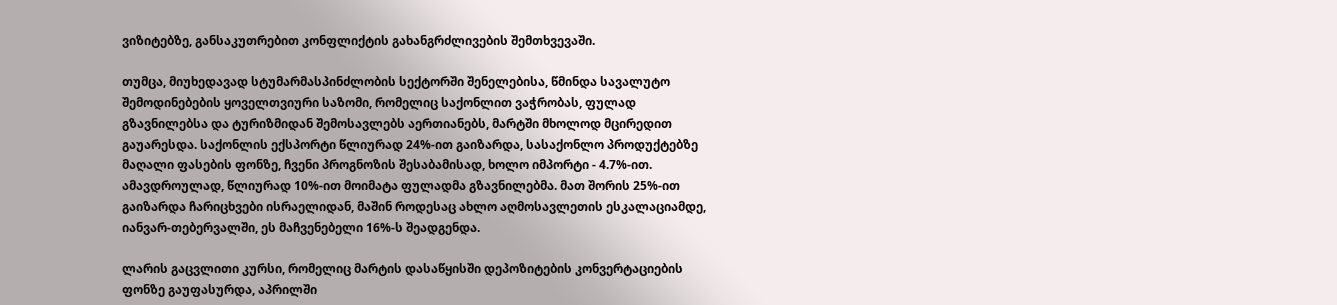ვიზიტებზე, განსაკუთრებით კონფლიქტის გახანგრძლივების შემთხვევაში.

თუმცა, მიუხედავად სტუმარმასპინძლობის სექტორში შენელებისა, წმინდა სავალუტო შემოდინებების ყოველთვიური საზომი, რომელიც საქონლით ვაჭრობას, ფულად გზავნილებსა და ტურიზმიდან შემოსავლებს აერთიანებს, მარტში მხოლოდ მცირედით გაუარესდა. საქონლის ექსპორტი წლიურად 24%-ით გაიზარდა, სასაქონლო პროდუქტებზე მაღალი ფასების ფონზე, ჩვენი პროგნოზის შესაბამისად, ხოლო იმპორტი - 4.7%-ით. ამავდროულად, წლიურად 10%-ით მოიმატა ფულადმა გზავნილებმა. მათ შორის 25%-ით გაიზარდა ჩარიცხვები ისრაელიდან, მაშინ როდესაც ახლო აღმოსავლეთის ესკალაციამდე, იანვარ-თებერვალში, ეს მაჩვენებელი 16%-ს შეადგენდა.

ლარის გაცვლითი კურსი, რომელიც მარტის დასაწყისში დეპოზიტების კონვერტაციების ფონზე გაუფასურდა, აპრილში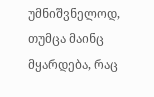უმნიშვნელოდ, თუმცა მაინც მყარდება, რაც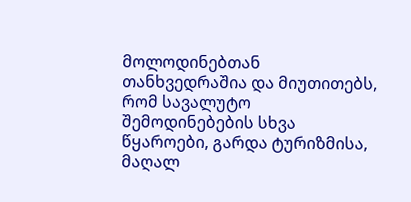მოლოდინებთან თანხვედრაშია და მიუთითებს, რომ სავალუტო შემოდინებების სხვა წყაროები, გარდა ტურიზმისა, მაღალ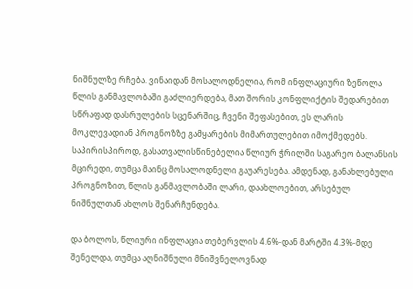ნიშნულზე რჩება. ვინაიდან მოსალოდნელია, რომ ინფლაციური ზეწოლა წლის განმავლობაში გაძლიერდება, მათ შორის კონფლიქტის შედარებით სწრაფად დასრულების სცენარშიც, ჩვენი შეფასებით, ეს ლარის მოკლევადიან პროგნოზზე გამყარების მიმართულებით იმოქმედებს. საპირისპიროდ, გასათვალისწინებელია წლიურ ჭრილში საგარეო ბალანსის მცირედი, თუმცა მაინც მოსალოდნელი გაუარესება. ამდენად, განახლებული პროგნოზით, წლის განმავლობაში ლარი, დაახლოებით, არსებულ ნიშნულთან ახლოს შენარჩუნდება.

და ბოლოს, წლიური ინფლაცია თებერვლის 4.6%-დან მარტში 4.3%-მდე შენელდა, თუმცა აღნიშნული მნიშვნელოვნად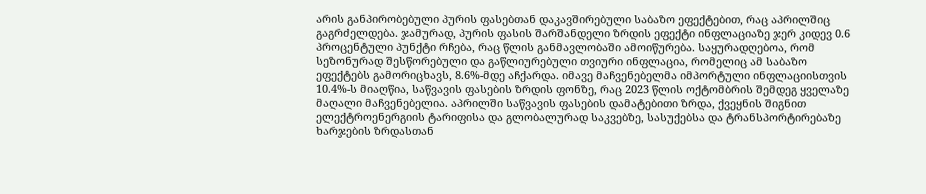არის განპირობებული პურის ფასებთან დაკავშირებული საბაზო ეფექტებით, რაც აპრილშიც გაგრძელდება. ჯამურად, პურის ფასის შარშანდელი ზრდის ეფექტი ინფლაციაზე ჯერ კიდევ 0.6 პროცენტული პუნქტი რჩება, რაც წლის განმავლობაში ამოიწურება. საყურადღებოა, რომ სეზონურად შესწორებული და გაწლიურებული თვიური ინფლაცია, რომელიც ამ საბაზო ეფექტებს გამორიცხავს, 8.6%-მდე აჩქარდა. იმავე მაჩვენებელმა იმპორტული ინფლაციისთვის 10.4%-ს მიაღწია, საწვავის ფასების ზრდის ფონზე, რაც 2023 წლის ოქტომბრის შემდეგ ყველაზე მაღალი მაჩვენებელია. აპრილში საწვავის ფასების დამატებითი ზრდა, ქვეყნის შიგნით ელექტროენერგიის ტარიფისა და გლობალურად საკვებზე, სასუქებსა და ტრანსპორტირებაზე ხარჯების ზრდასთან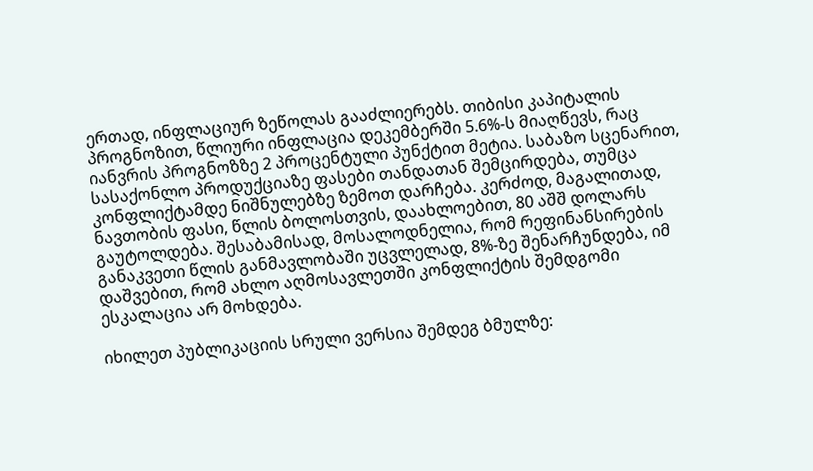ერთად, ინფლაციურ ზეწოლას გააძლიერებს. თიბისი კაპიტალის პროგნოზით, წლიური ინფლაცია დეკემბერში 5.6%-ს მიაღწევს, რაც იანვრის პროგნოზზე 2 პროცენტული პუნქტით მეტია. საბაზო სცენარით, სასაქონლო პროდუქციაზე ფასები თანდათან შემცირდება, თუმცა კონფლიქტამდე ნიშნულებზე ზემოთ დარჩება. კერძოდ, მაგალითად, ნავთობის ფასი, წლის ბოლოსთვის, დაახლოებით, 80 აშშ დოლარს გაუტოლდება. შესაბამისად, მოსალოდნელია, რომ რეფინანსირების განაკვეთი წლის განმავლობაში უცვლელად, 8%-ზე შენარჩუნდება, იმ დაშვებით, რომ ახლო აღმოსავლეთში კონფლიქტის შემდგომი ესკალაცია არ მოხდება.

იხილეთ პუბლიკაციის სრული ვერსია შემდეგ ბმულზე: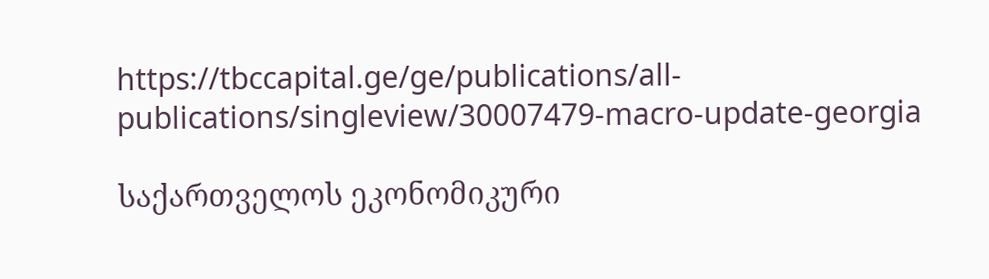https://tbccapital.ge/ge/publications/all-publications/singleview/30007479-macro-update-georgia

საქართველოს ეკონომიკური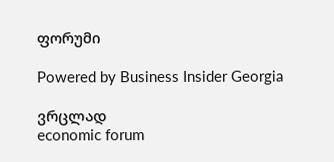ფორუმი

Powered by Business Insider Georgia

ვრცლად
economic forum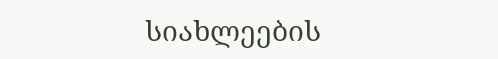სიახლეების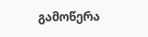გამოწერა